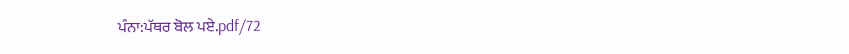ਪੰਨਾ:ਪੱਥਰ ਬੋਲ ਪਏ.pdf/72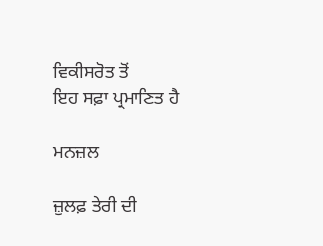ਵਿਕੀਸਰੋਤ ਤੋਂ
ਇਹ ਸਫ਼ਾ ਪ੍ਰਮਾਣਿਤ ਹੈ

ਮਨਜ਼ਲ

ਜ਼ੁਲਫ਼ ਤੇਰੀ ਦੀ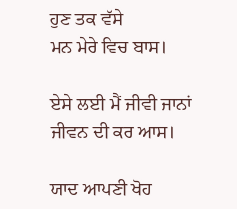ਹੁਣ ਤਕ ਵੱਸੇ
ਮਨ ਮੇਰੇ ਵਿਚ ਬਾਸ।

ਏਸੇ ਲਈ ਮੈਂ ਜੀਵੀ ਜਾਨਾਂ
ਜੀਵਨ ਦੀ ਕਰ ਆਸ।

ਯਾਦ ਆਪਣੀ ਖੋਹ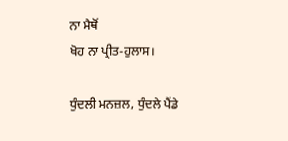ਨਾ ਮੈਥੋਂ
ਖੋਹ ਨਾ ਪ੍ਰੀਤ-ਹੁਲਾਸ।

ਧੁੰਦਲੀ ਮਨਜ਼ਲ, ਧੁੰਦਲੇ ਪੈਂਡੇ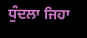ਧੁੰਦਲਾ ਜਿਹਾ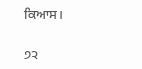ਕਿਆਸ।

੭੨